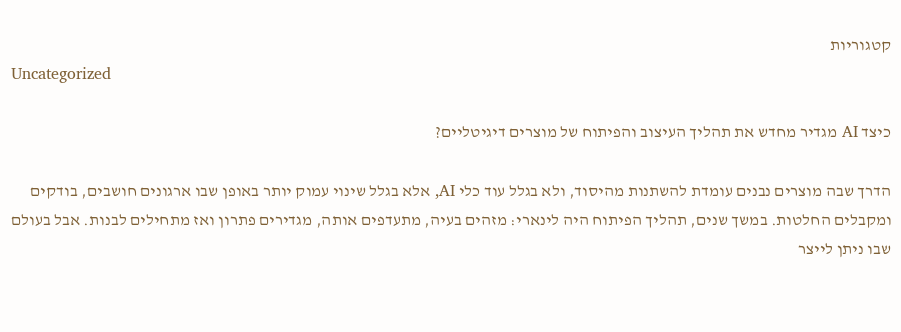קטגוריות
Uncategorized

כיצד AI מגדיר מחדש את תהליך העיצוב והפיתוח של מוצרים דיגיטליים?

הדרך שבה מוצרים נבנים עומדת להשתנות מהיסוד, ולא בגלל עוד כלי AI, אלא בגלל שינוי עמוק יותר באופן שבו ארגונים חושבים, בודקים ומקבלים החלטות. במשך שנים, תהליך הפיתוח היה לינארי: מזהים בעיה, מתעדפים אותה, מגדירים פתרון ואז מתחילים לבנות. אבל בעולם שבו ניתן לייצר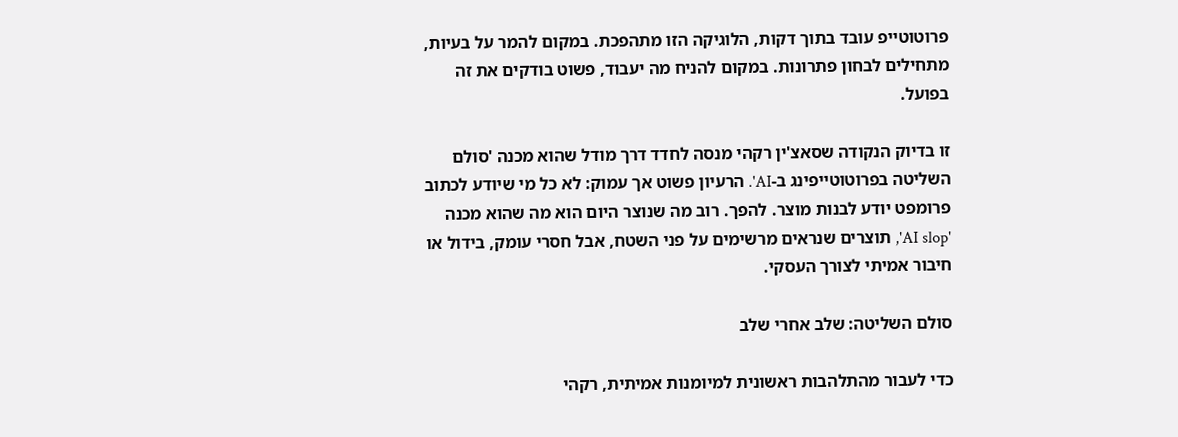פרוטוטייפ עובד בתוך דקות, הלוגיקה הזו מתהפכת. במקום להמר על בעיות, מתחילים לבחון פתרונות. במקום להניח מה יעבוד, פשוט בודקים את זה בפועל.

זו בדיוק הנקודה שסאצ'ין רקהי מנסה לחדד דרך מודל שהוא מכנה 'סולם השליטה בפרוטוטייפינג ב-AI'. הרעיון פשוט אך עמוק: לא כל מי שיודע לכתוב פרומפט יודע לבנות מוצר. להפך. רוב מה שנוצר היום הוא מה שהוא מכנה 'AI slop', תוצרים שנראים מרשימים על פני השטח, אבל חסרי עומק, בידול או חיבור אמיתי לצורך העסקי.

סולם השליטה: שלב אחרי שלב

כדי לעבור מהתלהבות ראשונית למיומנות אמיתית, רקהי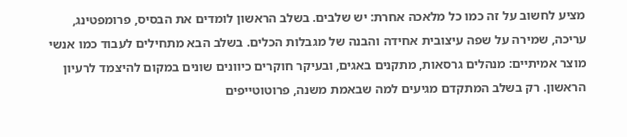מציע לחשוב על זה כמו כל מלאכה אחרת: יש שלבים. בשלב הראשון לומדים את הבסיס, פרומפטינג, עריכה, שמירה על שפה עיצובית אחידה והבנה של מגבלות הכלים. בשלב הבא מתחילים לעבוד כמו אנשי מוצר אמיתיים: מנהלים גרסאות, מתקנים באגים, ובעיקר חוקרים כיוונים שונים במקום להיצמד לרעיון הראשון. רק בשלב המתקדם מגיעים למה שבאמת משנה, פרוטוטייפים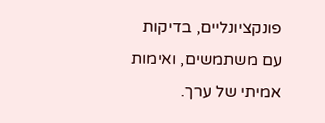פונקציונליים, בדיקות עם משתמשים, ואימות אמיתי של ערך.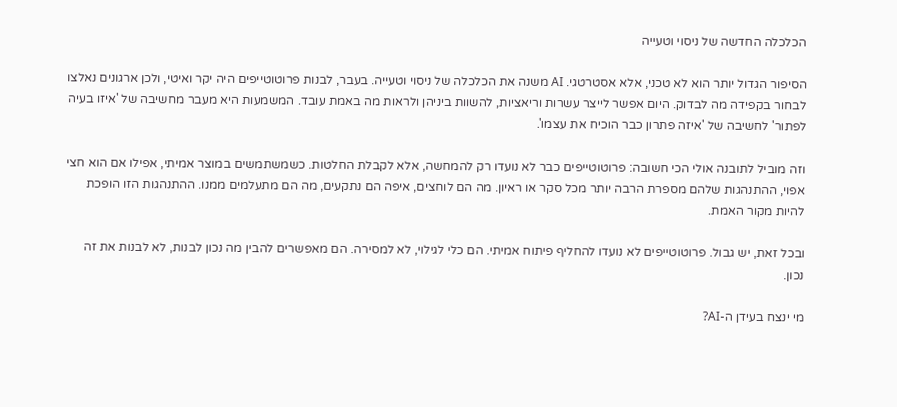הכלכלה החדשה של ניסוי וטעייה

הסיפור הגדול יותר הוא לא טכני, אלא אסטרטגי. AI משנה את הכלכלה של ניסוי וטעייה. בעבר, לבנות פרוטוטייפים היה יקר ואיטי, ולכן ארגונים נאלצו לבחור בקפידה מה לבדוק. היום אפשר לייצר עשרות וריאציות, להשוות ביניהן ולראות מה באמת עובד. המשמעות היא מעבר מחשיבה של 'איזו בעיה לפתור' לחשיבה של 'איזה פתרון כבר הוכיח את עצמו'.

וזה מוביל לתובנה אולי הכי חשובה: פרוטוטייפים כבר לא נועדו רק להמחשה, אלא לקבלת החלטות. כשמשתמשים במוצר אמיתי, אפילו אם הוא חצי אפוי, ההתנהגות שלהם מספרת הרבה יותר מכל סקר או ראיון. מה הם לוחצים, איפה הם נתקעים, מה הם מתעלמים ממנו. ההתנהגות הזו הופכת להיות מקור האמת.

ובכל זאת, יש גבול. פרוטוטייפים לא נועדו להחליף פיתוח אמיתי. הם כלי לגילוי, לא למסירה. הם מאפשרים להבין מה נכון לבנות, לא לבנות את זה נכון.

מי ינצח בעידן ה-AI?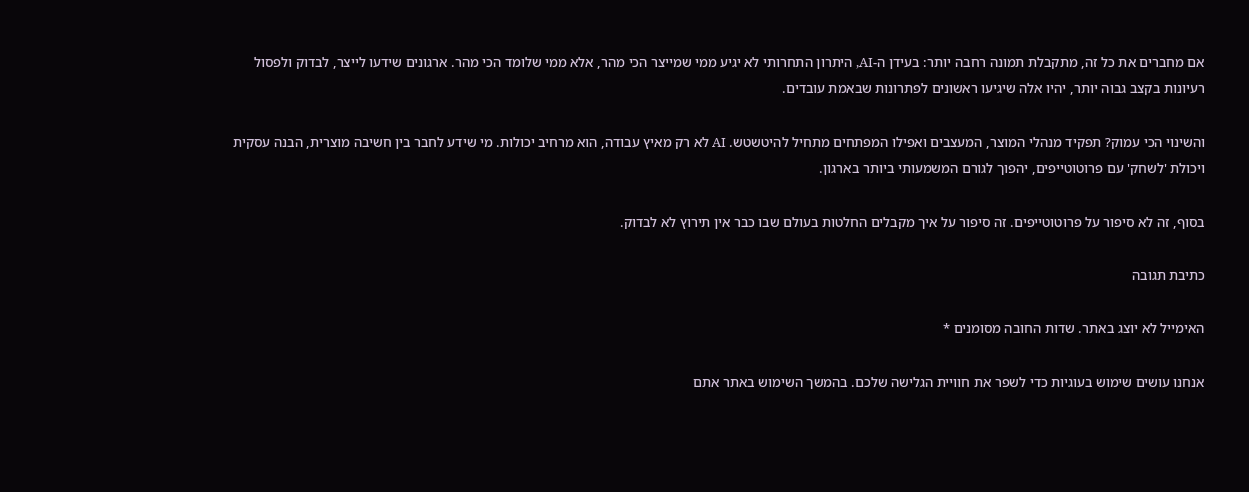אם מחברים את כל זה, מתקבלת תמונה רחבה יותר: בעידן ה-AI, היתרון התחרותי לא יגיע ממי שמייצר הכי מהר, אלא ממי שלומד הכי מהר. ארגונים שידעו לייצר, לבדוק ולפסול רעיונות בקצב גבוה יותר, יהיו אלה שיגיעו ראשונים לפתרונות שבאמת עובדים.

והשינוי הכי עמוק? תפקיד מנהלי המוצר, המעצבים ואפילו המפתחים מתחיל להיטשטש. AI לא רק מאיץ עבודה, הוא מרחיב יכולות. מי שידע לחבר בין חשיבה מוצרית, הבנה עסקית ויכולת 'לשחק' עם פרוטוטייפים, יהפוך לגורם המשמעותי ביותר בארגון.

בסוף, זה לא סיפור על פרוטוטייפים. זה סיפור על איך מקבלים החלטות בעולם שבו כבר אין תירוץ לא לבדוק.

כתיבת תגובה

האימייל לא יוצג באתר. שדות החובה מסומנים *

אנחנו עושים שימוש בעוגיות כדי לשפר את חוויית הגלישה שלכם. בהמשך השימוש באתר אתם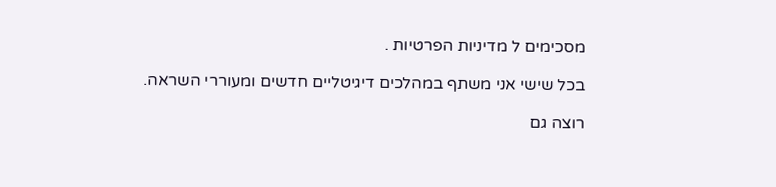מסכימים ל מדיניות הפרטיות .

בכל שישי אני משתף במהלכים דיגיטליים חדשים ומעוררי השראה.

רוצה גם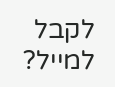לקבל למייל?